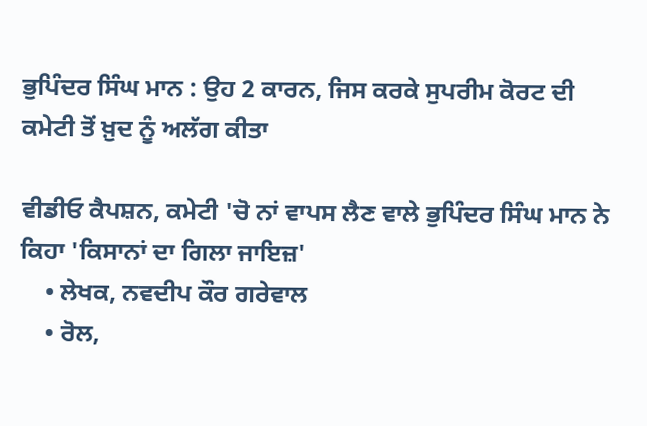ਭੁਪਿੰਦਰ ਸਿੰਘ ਮਾਨ : ਉਹ 2 ਕਾਰਨ, ਜਿਸ ਕਰਕੇ ਸੁਪਰੀਮ ਕੋਰਟ ਦੀ ਕਮੇਟੀ ਤੋਂ ਖ਼ੁਦ ਨੂੰ ਅਲੱਗ ਕੀਤਾ

ਵੀਡੀਓ ਕੈਪਸ਼ਨ, ਕਮੇਟੀ 'ਚੋ ਨਾਂ ਵਾਪਸ ਲੈਣ ਵਾਲੇ ਭੁਪਿੰਦਰ ਸਿੰਘ ਮਾਨ ਨੇ ਕਿਹਾ 'ਕਿਸਾਨਾਂ ਦਾ ਗਿਲਾ ਜਾਇਜ਼'
    • ਲੇਖਕ, ਨਵਦੀਪ ਕੌਰ ਗਰੇਵਾਲ
    • ਰੋਲ,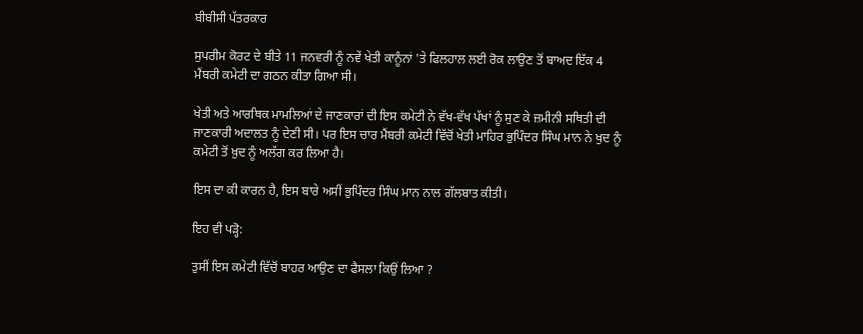ਬੀਬੀਸੀ ਪੱਤਰਕਾਰ

ਸੁਪਰੀਮ ਕੋਰਟ ਦੇ ਬੀਤੇ 11 ਜਨਵਰੀ ਨੂੰ ਨਵੇਂ ਖੇਤੀ ਕਾਨੂੰਨਾਂ 'ਤੇ ਫਿਲਹਾਲ ਲਈ ਰੋਕ ਲਾਉਣ ਤੋਂ ਬਾਅਦ ਇੱਕ 4 ਮੈਂਬਰੀ ਕਮੇਟੀ ਦਾ ਗਠਨ ਕੀਤਾ ਗਿਆ ਸੀ।

ਖੇਤੀ ਅਤੇ ਆਰਥਿਕ ਮਾਮਲਿਆਂ ਦੇ ਜਾਣਕਾਰਾਂ ਦੀ ਇਸ ਕਮੇਟੀ ਨੇ ਵੱਖ-ਵੱਖ ਪੱਖਾਂ ਨੂੰ ਸੁਣ ਕੇ ਜ਼ਮੀਨੀ ਸਥਿਤੀ ਦੀ ਜਾਣਕਾਰੀ ਅਦਾਲਤ ਨੂੰ ਦੇਣੀ ਸੀ। ਪਰ ਇਸ ਚਾਰ ਮੈਂਬਰੀ ਕਮੇਟੀ ਵਿੱਚੋਂ ਖੇਤੀ ਮਾਹਿਰ ਭੁਪਿੰਦਰ ਸਿੰਘ ਮਾਨ ਨੇ ਖੁਦ ਨੂੰ ਕਮੇਟੀ ਤੋਂ ਖ਼ੁਦ ਨੂੰ ਅਲੱਗ ਕਰ ਲਿਆ ਹੈ।

ਇਸ ਦਾ ਕੀ ਕਾਰਨ ਹੈ, ਇਸ ਬਾਰੇ ਅਸੀਂ ਭੁਪਿੰਦਰ ਸਿੰਘ ਮਾਨ ਨਾਲ ਗੱਲਬਾਤ ਕੀਤੀ।

ਇਹ ਵੀ ਪੜ੍ਹੋ:

ਤੁਸੀਂ ਇਸ ਕਮੇਟੀ ਵਿੱਚੋਂ ਬਾਹਰ ਆਉਣ ਦਾ ਫੈਸਲਾ ਕਿਉਂ ਲਿਆ ?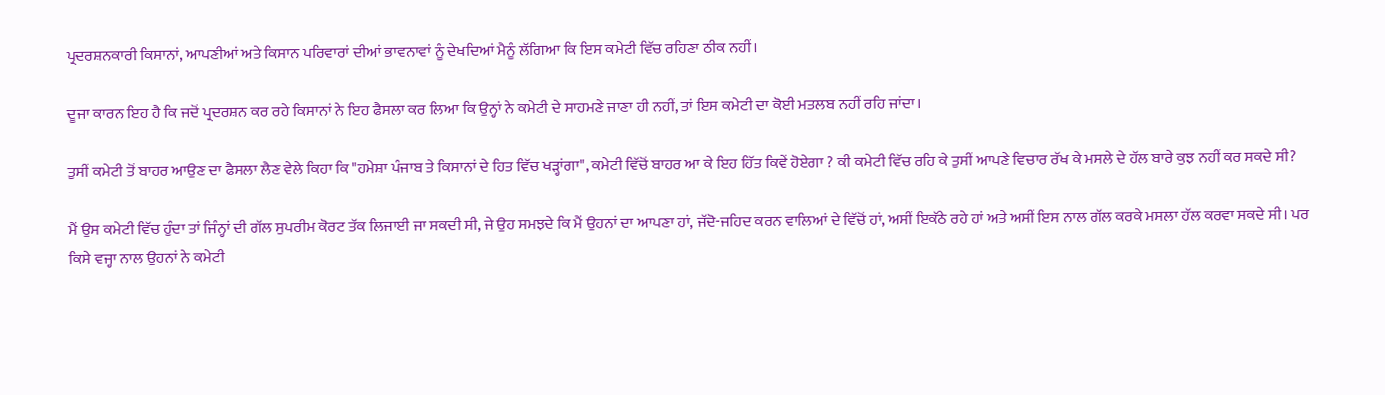ਪ੍ਰਦਰਸ਼ਨਕਾਰੀ ਕਿਸਾਨਾਂ, ਆਪਣੀਆਂ ਅਤੇ ਕਿਸਾਨ ਪਰਿਵਾਰਾਂ ਦੀਆਂ ਭਾਵਨਾਵਾਂ ਨੂੰ ਦੇਖਦਿਆਂ ਮੈਨੂੰ ਲੱਗਿਆ ਕਿ ਇਸ ਕਮੇਟੀ ਵਿੱਚ ਰਹਿਣਾ ਠੀਕ ਨਹੀਂ।

ਦੂਜਾ ਕਾਰਨ ਇਹ ਹੈ ਕਿ ਜਦੋਂ ਪ੍ਰਦਰਸ਼ਨ ਕਰ ਰਹੇ ਕਿਸਾਨਾਂ ਨੇ ਇਹ ਫੈਸਲਾ ਕਰ ਲਿਆ ਕਿ ਉਨ੍ਹਾਂ ਨੇ ਕਮੇਟੀ ਦੇ ਸਾਹਮਣੇ ਜਾਣਾ ਹੀ ਨਹੀਂ, ਤਾਂ ਇਸ ਕਮੇਟੀ ਦਾ ਕੋਈ ਮਤਲਬ ਨਹੀਂ ਰਹਿ ਜਾਂਦਾ।

ਤੁਸੀਂ ਕਮੇਟੀ ਤੋਂ ਬਾਹਰ ਆਉਣ ਦਾ ਫੈਸਲਾ ਲੈਣ ਵੇਲੇ ਕਿਹਾ ਕਿ "ਹਮੇਸ਼ਾ ਪੰਜਾਬ ਤੇ ਕਿਸਾਨਾਂ ਦੇ ਹਿਤ ਵਿੱਚ ਖੜ੍ਹਾਂਗਾ", ਕਮੇਟੀ ਵਿੱਚੋਂ ਬਾਹਰ ਆ ਕੇ ਇਹ ਹਿੱਤ ਕਿਵੇਂ ਹੋਏਗਾ ? ਕੀ ਕਮੇਟੀ ਵਿੱਚ ਰਹਿ ਕੇ ਤੁਸੀਂ ਆਪਣੇ ਵਿਚਾਰ ਰੱਖ ਕੇ ਮਸਲੇ ਦੇ ਹੱਲ ਬਾਰੇ ਕੁਝ ਨਹੀਂ ਕਰ ਸਕਦੇ ਸੀ?

ਮੈਂ ਉਸ ਕਮੇਟੀ ਵਿੱਚ ਹੁੰਦਾ ਤਾਂ ਜਿੰਨ੍ਹਾਂ ਦੀ ਗੱਲ ਸੁਪਰੀਮ ਕੋਰਟ ਤੱਕ ਲਿਜਾਈ ਜਾ ਸਕਦੀ ਸੀ, ਜੇ ਉਹ ਸਮਝਦੇ ਕਿ ਮੈਂ ਉਹਨਾਂ ਦਾ ਆਪਣਾ ਹਾਂ, ਜੱਦੋ-ਜਹਿਦ ਕਰਨ ਵਾਲਿਆਂ ਦੇ ਵਿੱਚੋਂ ਹਾਂ, ਅਸੀਂ ਇਕੱਠੇ ਰਹੇ ਹਾਂ ਅਤੇ ਅਸੀਂ ਇਸ ਨਾਲ ਗੱਲ ਕਰਕੇ ਮਸਲਾ ਹੱਲ ਕਰਵਾ ਸਕਦੇ ਸੀ। ਪਰ ਕਿਸੇ ਵਜ੍ਹਾ ਨਾਲ ਉਹਨਾਂ ਨੇ ਕਮੇਟੀ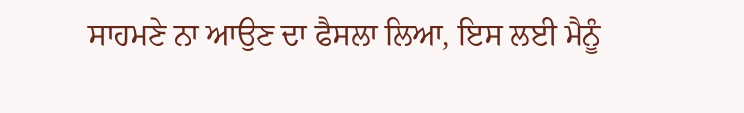ਸਾਹਮਣੇ ਨਾ ਆਉਣ ਦਾ ਫੈਸਲਾ ਲਿਆ, ਇਸ ਲਈ ਮੈਨੂੰ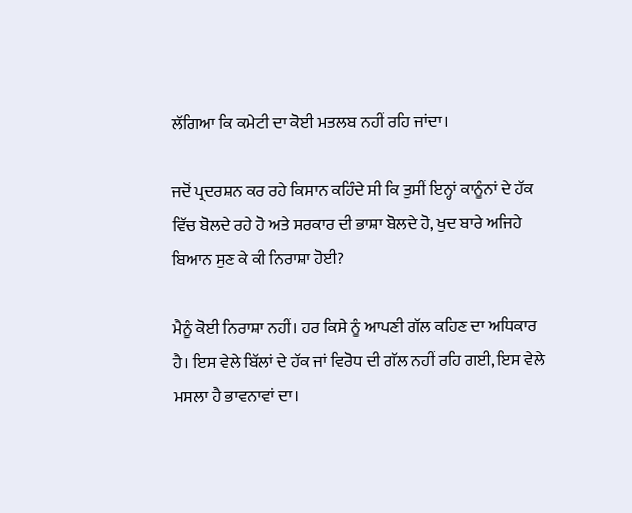ਲੱਗਿਆ ਕਿ ਕਮੇਟੀ ਦਾ ਕੋਈ ਮਤਲਬ ਨਹੀਂ ਰਹਿ ਜਾਂਦਾ।

ਜਦੋਂ ਪ੍ਰਦਰਸ਼ਨ ਕਰ ਰਹੇ ਕਿਸਾਨ ਕਹਿੰਦੇ ਸੀ ਕਿ ਤੁਸੀਂ ਇਨ੍ਹਾਂ ਕਾਨੂੰਨਾਂ ਦੇ ਹੱਕ ਵਿੱਚ ਬੋਲਦੇ ਰਹੇ ਹੋ ਅਤੇ ਸਰਕਾਰ ਦੀ ਭਾਸ਼ਾ ਬੋਲਦੇ ਹੋ, ਖੁਦ ਬਾਰੇ ਅਜਿਹੇ ਬਿਆਨ ਸੁਣ ਕੇ ਕੀ ਨਿਰਾਸ਼ਾ ਹੋਈ?

ਮੈਨੂੰ ਕੋਈ ਨਿਰਾਸ਼ਾ ਨਹੀਂ। ਹਰ ਕਿਸੇ ਨੂੰ ਆਪਣੀ ਗੱਲ ਕਹਿਣ ਦਾ ਅਧਿਕਾਰ ਹੈ। ਇਸ ਵੇਲੇ ਬਿੱਲਾਂ ਦੇ ਹੱਕ ਜਾਂ ਵਿਰੋਧ ਦੀ ਗੱਲ ਨਹੀਂ ਰਹਿ ਗਈ, ਇਸ ਵੇਲੇ ਮਸਲਾ ਹੈ ਭਾਵਨਾਵਾਂ ਦਾ।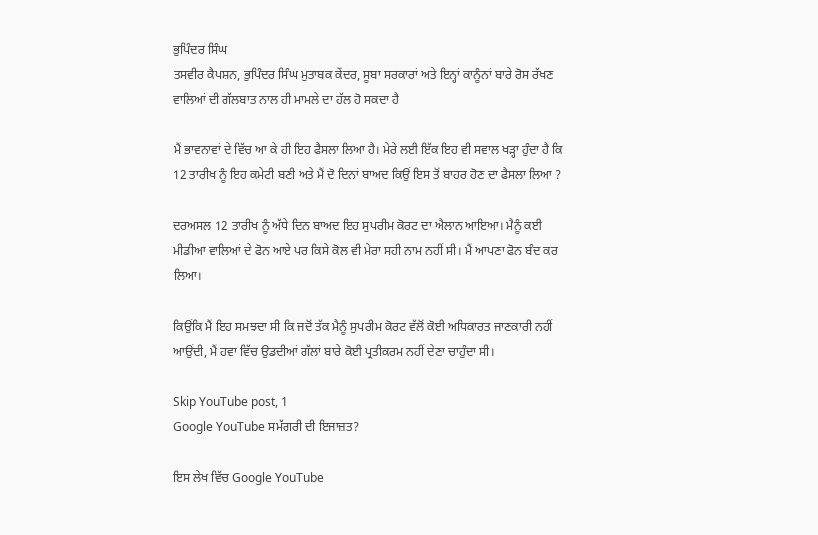ਭੁਪਿੰਦਰ ਸਿੰਘ
ਤਸਵੀਰ ਕੈਪਸ਼ਨ, ਭੁਪਿੰਦਰ ਸਿੰਘ ਮੁਤਾਬਕ ਕੇਂਦਰ, ਸੂਬਾ ਸਰਕਾਰਾਂ ਅਤੇ ਇਨ੍ਹਾਂ ਕਾਨੂੰਨਾਂ ਬਾਰੇ ਰੋਸ ਰੱਖਣ ਵਾਲਿਆਂ ਦੀ ਗੱਲਬਾਤ ਨਾਲ ਹੀ ਮਾਮਲੇ ਦਾ ਹੱਲ ਹੋ ਸਕਦਾ ਹੈ

ਮੈਂ ਭਾਵਨਾਵਾਂ ਦੇ ਵਿੱਚ ਆ ਕੇ ਹੀ ਇਹ ਫੈਸਲਾ ਲਿਆ ਹੈ। ਮੇਰੇ ਲਈ ਇੱਕ ਇਹ ਵੀ ਸਵਾਲ ਖੜ੍ਹਾ ਹੁੰਦਾ ਹੈ ਕਿ 12 ਤਾਰੀਖ ਨੂੰ ਇਹ ਕਮੇਟੀ ਬਣੀ ਅਤੇ ਮੈਂ ਦੋ ਦਿਨਾਂ ਬਾਅਦ ਕਿਉਂ ਇਸ ਤੋਂ ਬਾਹਰ ਹੋਣ ਦਾ ਫੈਸਲਾ ਲਿਆ ?

ਦਰਅਸਲ 12 ਤਾਰੀਖ ਨੂੰ ਅੱਧੇ ਦਿਨ ਬਾਅਦ ਇਹ ਸੁਪਰੀਮ ਕੋਰਟ ਦਾ ਐਲਾਨ ਆਇਆ। ਮੈਨੂੰ ਕਈ ਮੀਡੀਆ ਵਾਲਿਆਂ ਦੇ ਫੋਨ ਆਏ ਪਰ ਕਿਸੇ ਕੋਲ ਵੀ ਮੇਰਾ ਸਹੀ ਨਾਮ ਨਹੀਂ ਸੀ। ਮੈਂ ਆਪਣਾ ਫੋਨ ਬੰਦ ਕਰ ਲਿਆ।

ਕਿਉਂਕਿ ਮੈਂ ਇਹ ਸਮਝਦਾ ਸੀ ਕਿ ਜਦੋਂ ਤੱਕ ਮੈਨੂੰ ਸੁਪਰੀਮ ਕੋਰਟ ਵੱਲੋਂ ਕੋਈ ਅਧਿਕਾਰਤ ਜਾਣਕਾਰੀ ਨਹੀਂ ਆਉਂਦੀ, ਮੈਂ ਹਵਾ ਵਿੱਚ ਉਡਦੀਆਂ ਗੱਲਾਂ ਬਾਰੇ ਕੋਈ ਪ੍ਰਤੀਕਰਮ ਨਹੀਂ ਦੇਣਾ ਚਾਹੁੰਦਾ ਸੀ।

Skip YouTube post, 1
Google YouTube ਸਮੱਗਰੀ ਦੀ ਇਜਾਜ਼ਤ?

ਇਸ ਲੇਖ ਵਿੱਚ Google YouTube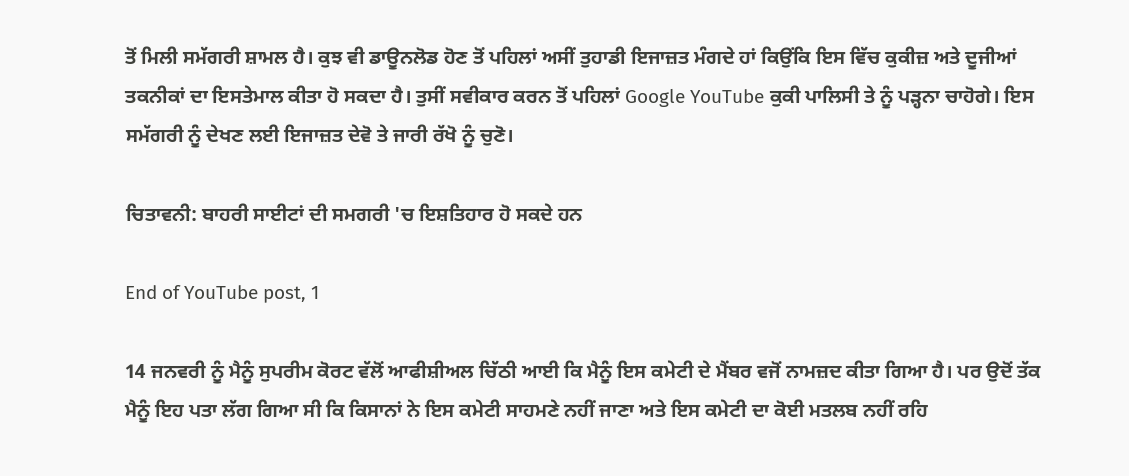ਤੋਂ ਮਿਲੀ ਸਮੱਗਰੀ ਸ਼ਾਮਲ ਹੈ। ਕੁਝ ਵੀ ਡਾਊਨਲੋਡ ਹੋਣ ਤੋਂ ਪਹਿਲਾਂ ਅਸੀਂ ਤੁਹਾਡੀ ਇਜਾਜ਼ਤ ਮੰਗਦੇ ਹਾਂ ਕਿਉਂਕਿ ਇਸ ਵਿੱਚ ਕੁਕੀਜ਼ ਅਤੇ ਦੂਜੀਆਂ ਤਕਨੀਕਾਂ ਦਾ ਇਸਤੇਮਾਲ ਕੀਤਾ ਹੋ ਸਕਦਾ ਹੈ। ਤੁਸੀਂ ਸਵੀਕਾਰ ਕਰਨ ਤੋਂ ਪਹਿਲਾਂ Google YouTube ਕੁਕੀ ਪਾਲਿਸੀ ਤੇ ਨੂੰ ਪੜ੍ਹਨਾ ਚਾਹੋਗੇ। ਇਸ ਸਮੱਗਰੀ ਨੂੰ ਦੇਖਣ ਲਈ ਇਜਾਜ਼ਤ ਦੇਵੋ ਤੇ ਜਾਰੀ ਰੱਖੋ ਨੂੰ ਚੁਣੋ।

ਚਿਤਾਵਨੀ: ਬਾਹਰੀ ਸਾਈਟਾਂ ਦੀ ਸਮਗਰੀ 'ਚ ਇਸ਼ਤਿਹਾਰ ਹੋ ਸਕਦੇ ਹਨ

End of YouTube post, 1

14 ਜਨਵਰੀ ਨੂੰ ਮੈਨੂੰ ਸੁਪਰੀਮ ਕੋਰਟ ਵੱਲੋਂ ਆਫੀਸ਼ੀਅਲ ਚਿੱਠੀ ਆਈ ਕਿ ਮੈਨੂੰ ਇਸ ਕਮੇਟੀ ਦੇ ਮੈਂਬਰ ਵਜੋਂ ਨਾਮਜ਼ਦ ਕੀਤਾ ਗਿਆ ਹੈ। ਪਰ ਉਦੋਂ ਤੱਕ ਮੈਨੂੰ ਇਹ ਪਤਾ ਲੱਗ ਗਿਆ ਸੀ ਕਿ ਕਿਸਾਨਾਂ ਨੇ ਇਸ ਕਮੇਟੀ ਸਾਹਮਣੇ ਨਹੀਂ ਜਾਣਾ ਅਤੇ ਇਸ ਕਮੇਟੀ ਦਾ ਕੋਈ ਮਤਲਬ ਨਹੀਂ ਰਹਿ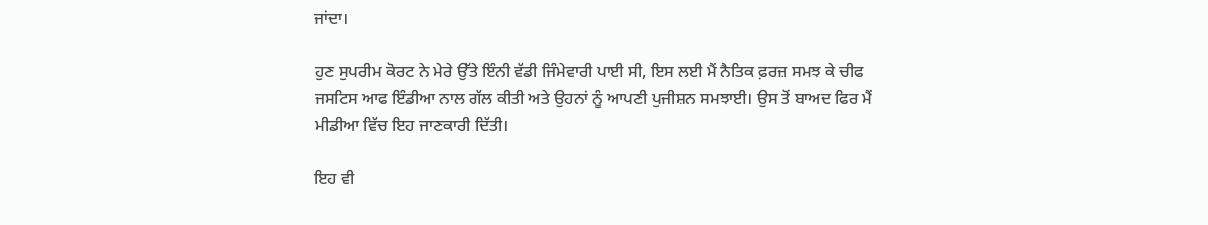ਜਾਂਦਾ।

ਹੁਣ ਸੁਪਰੀਮ ਕੋਰਟ ਨੇ ਮੇਰੇ ਉੱਤੇ ਇੰਨੀ ਵੱਡੀ ਜਿੰਮੇਵਾਰੀ ਪਾਈ ਸੀ, ਇਸ ਲਈ ਮੈਂ ਨੈਤਿਕ ਫ਼ਰਜ਼ ਸਮਝ ਕੇ ਚੀਫ ਜਸਟਿਸ ਆਫ ਇੰਡੀਆ ਨਾਲ ਗੱਲ ਕੀਤੀ ਅਤੇ ਉਹਨਾਂ ਨੂੰ ਆਪਣੀ ਪੁਜੀਸ਼ਨ ਸਮਝਾਈ। ਉਸ ਤੋਂ ਬਾਅਦ ਫਿਰ ਮੈਂ ਮੀਡੀਆ ਵਿੱਚ ਇਹ ਜਾਣਕਾਰੀ ਦਿੱਤੀ।

ਇਹ ਵੀ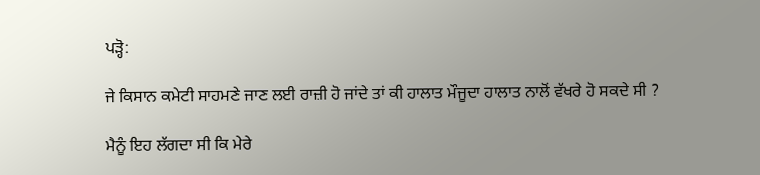ਪੜ੍ਹੋ:

ਜੇ ਕਿਸਾਨ ਕਮੇਟੀ ਸਾਹਮਣੇ ਜਾਣ ਲਈ ਰਾਜ਼ੀ ਹੋ ਜਾਂਦੇ ਤਾਂ ਕੀ ਹਾਲਾਤ ਮੌਜੂਦਾ ਹਾਲਾਤ ਨਾਲੋਂ ਵੱਖਰੇ ਹੋ ਸਕਦੇ ਸੀ ?

ਮੈਨੂੰ ਇਹ ਲੱਗਦਾ ਸੀ ਕਿ ਮੇਰੇ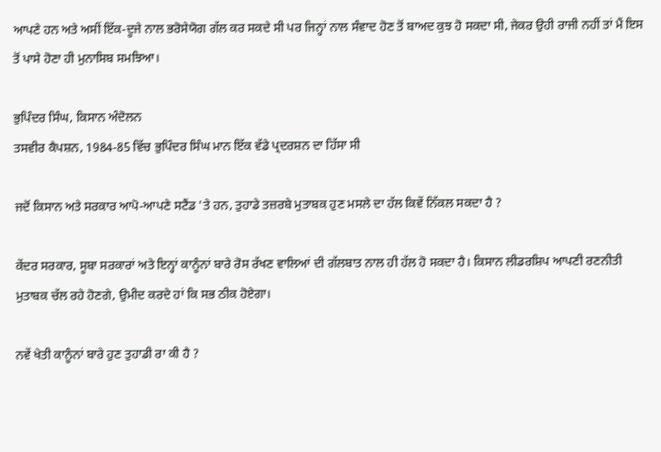ਆਪਣੇ ਹਨ ਅਤੇ ਅਸੀਂ ਇੱਕ-ਦੂਜੇ ਨਾਲ ਭਰੋਸੇਯੋਗ ਗੱਲ ਕਰ ਸਕਦੇ ਸੀ ਪਰ ਜਿਨ੍ਹਾਂ ਨਾਲ ਸੰਵਾਦ ਹੋਣ ਤੋਂ ਬਾਅਦ ਕੁਝ ਹੋ ਸਕਦਾ ਸੀ, ਜੇਕਰ ਉਹੀ ਰਾਜੀ ਨਹੀਂ ਤਾਂ ਮੈਂ ਇਸ ਤੋਂ ਪਾਸੇ ਹੋਣਾ ਹੀ ਮੁਨਾਸਿਬ ਸਮਝਿਆ।

ਭੁਪਿੰਦਰ ਸਿੰਘ, ਕਿਸਾਨ ਅੰਦੋਲਨ
ਤਸਵੀਰ ਕੈਪਸ਼ਨ, 1984-85 ਵਿੱਚ ਭੁਪਿੰਦਰ ਸਿੰਘ ਮਾਨ ਇੱਕ ਵੱਡੇ ਪ੍ਰਦਰਸ਼ਨ ਦਾ ਹਿੱਸਾ ਸੀ

ਜਦੋਂ ਕਿਸਾਨ ਅਤੇ ਸਰਕਾਰ ਆਪੋ-ਆਪਣੇ ਸਟੈਂਡ 'ਤੇ ਹਨ, ਤੁਹਾਡੇ ਤਜ਼ਰਬੇ ਮੁਤਾਬਕ ਹੁਣ ਮਸਲੇ ਦਾ ਹੱਲ ਕਿਵੇਂ ਨਿੱਕਲ ਸਕਦਾ ਹੈ ?

ਕੇਂਦਰ ਸਰਕਾਰ, ਸੂਬਾ ਸਰਕਾਰਾਂ ਅਤੇ ਇਨ੍ਹਾਂ ਕਾਨੂੰਨਾਂ ਬਾਰੇ ਰੋਸ ਰੱਖਣ ਵਾਲਿਆਂ ਦੀ ਗੱਲਬਾਤ ਨਾਲ ਹੀ ਹੱਲ ਹੋ ਸਕਦਾ ਹੈ। ਕਿਸਾਨ ਲੀਡਰਸ਼ਿਪ ਆਪਣੀ ਰਣਨੀਤੀ ਮੁਤਾਬਕ ਚੱਲ ਰਹੇ ਹੋਣਗੇ, ਉਮੀਦ ਕਰਦੇ ਹਾਂ ਕਿ ਸਭ ਠੀਕ ਹੋਏਗਾ।

ਨਵੇਂ ਖੇਤੀ ਕਾਨੂੰਨਾਂ ਬਾਰੇ ਹੁਣ ਤੁਹਾਡੀ ਰਾ ਕੀ ਹੈ ?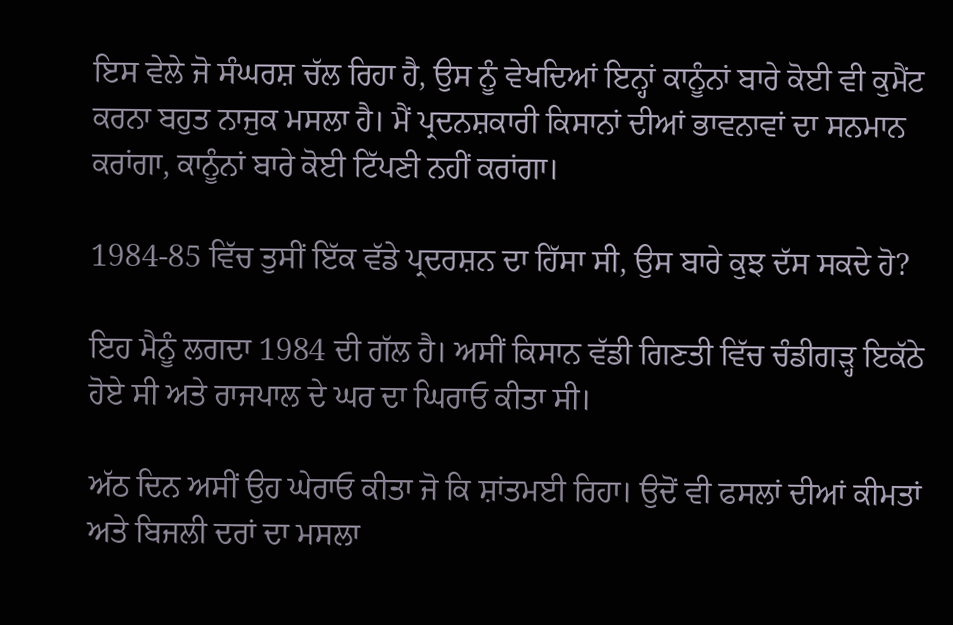ਇਸ ਵੇਲੇ ਜੋ ਸੰਘਰਸ਼ ਚੱਲ ਰਿਹਾ ਹੈ, ਉਸ ਨੂੰ ਵੇਖਦਿਆਂ ਇਨ੍ਹਾਂ ਕਾਨੂੰਨਾਂ ਬਾਰੇ ਕੋਈ ਵੀ ਕੁਮੈਂਟ ਕਰਨਾ ਬਹੁਤ ਨਾਜੁਕ ਮਸਲਾ ਹੈ। ਮੈਂ ਪ੍ਰਦਨਸ਼ਕਾਰੀ ਕਿਸਾਨਾਂ ਦੀਆਂ ਭਾਵਨਾਵਾਂ ਦਾ ਸਨਮਾਨ ਕਰਾਂਗਾ, ਕਾਨੂੰਨਾਂ ਬਾਰੇ ਕੋਈ ਟਿੱਪਣੀ ਨਹੀਂ ਕਰਾਂਗਾ।

1984-85 ਵਿੱਚ ਤੁਸੀਂ ਇੱਕ ਵੱਡੇ ਪ੍ਰਦਰਸ਼ਨ ਦਾ ਹਿੱਸਾ ਸੀ, ਉਸ ਬਾਰੇ ਕੁਝ ਦੱਸ ਸਕਦੇ ਹੋ?

ਇਹ ਮੈਨੂੰ ਲਗਦਾ 1984 ਦੀ ਗੱਲ ਹੈ। ਅਸੀਂ ਕਿਸਾਨ ਵੱਡੀ ਗਿਣਤੀ ਵਿੱਚ ਚੰਡੀਗੜ੍ਹ ਇਕੱਠੇ ਹੋਏ ਸੀ ਅਤੇ ਰਾਜਪਾਲ ਦੇ ਘਰ ਦਾ ਘਿਰਾਓ ਕੀਤਾ ਸੀ।

ਅੱਠ ਦਿਨ ਅਸੀਂ ਉਹ ਘੇਰਾਓ ਕੀਤਾ ਜੋ ਕਿ ਸ਼ਾਂਤਮਈ ਰਿਹਾ। ਉਦੋਂ ਵੀ ਫਸਲਾਂ ਦੀਆਂ ਕੀਮਤਾਂ ਅਤੇ ਬਿਜਲੀ ਦਰਾਂ ਦਾ ਮਸਲਾ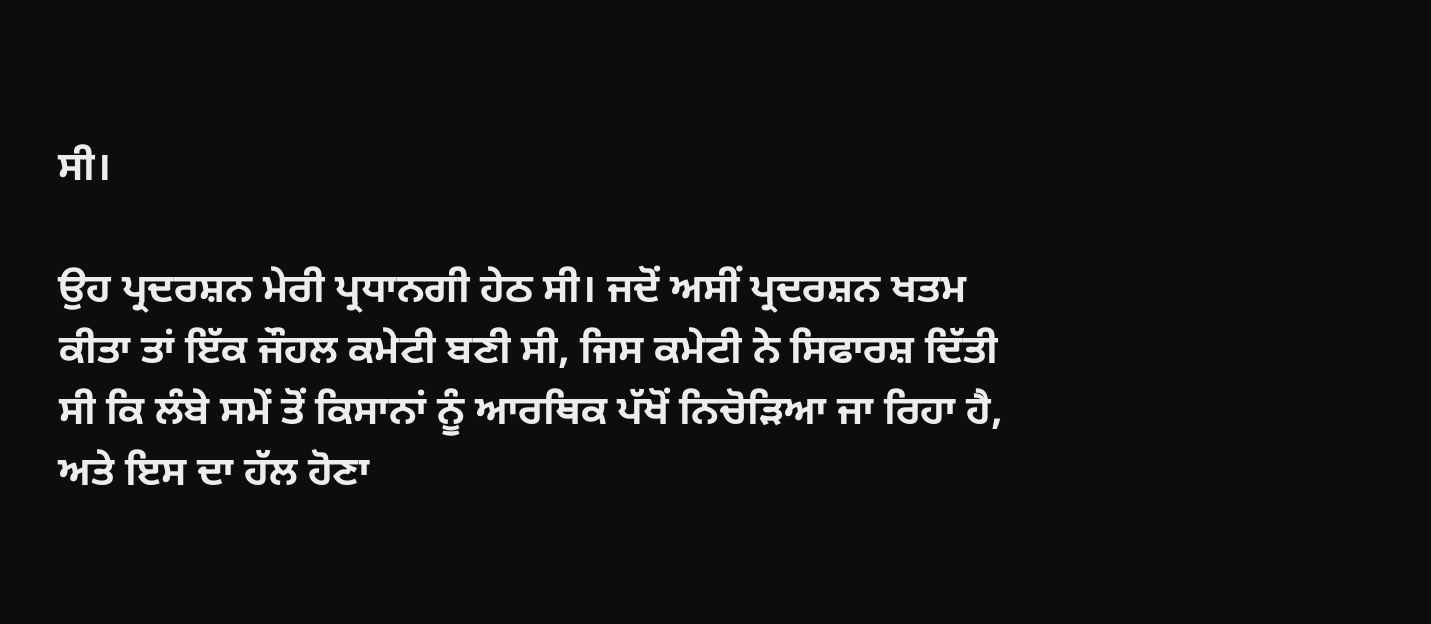ਸੀ।

ਉਹ ਪ੍ਰਦਰਸ਼ਨ ਮੇਰੀ ਪ੍ਰਧਾਨਗੀ ਹੇਠ ਸੀ। ਜਦੋਂ ਅਸੀਂ ਪ੍ਰਦਰਸ਼ਨ ਖਤਮ ਕੀਤਾ ਤਾਂ ਇੱਕ ਜੌਹਲ ਕਮੇਟੀ ਬਣੀ ਸੀ, ਜਿਸ ਕਮੇਟੀ ਨੇ ਸਿਫਾਰਸ਼ ਦਿੱਤੀ ਸੀ ਕਿ ਲੰਬੇ ਸਮੇਂ ਤੋਂ ਕਿਸਾਨਾਂ ਨੂੰ ਆਰਥਿਕ ਪੱਖੋਂ ਨਿਚੋੜਿਆ ਜਾ ਰਿਹਾ ਹੈ, ਅਤੇ ਇਸ ਦਾ ਹੱਲ ਹੋਣਾ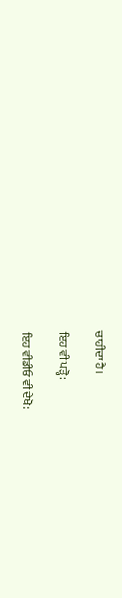ਚਾਹੀਦਾ ਹੈ।

ਇਹ ਵੀ ਪੜ੍ਹੋ:

ਇਹ ਵੀਡੀਓ ਵੀ ਦੇਖੋ: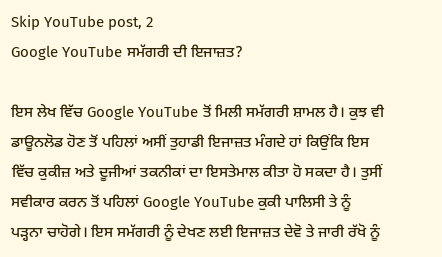Skip YouTube post, 2
Google YouTube ਸਮੱਗਰੀ ਦੀ ਇਜਾਜ਼ਤ?

ਇਸ ਲੇਖ ਵਿੱਚ Google YouTube ਤੋਂ ਮਿਲੀ ਸਮੱਗਰੀ ਸ਼ਾਮਲ ਹੈ। ਕੁਝ ਵੀ ਡਾਊਨਲੋਡ ਹੋਣ ਤੋਂ ਪਹਿਲਾਂ ਅਸੀਂ ਤੁਹਾਡੀ ਇਜਾਜ਼ਤ ਮੰਗਦੇ ਹਾਂ ਕਿਉਂਕਿ ਇਸ ਵਿੱਚ ਕੁਕੀਜ਼ ਅਤੇ ਦੂਜੀਆਂ ਤਕਨੀਕਾਂ ਦਾ ਇਸਤੇਮਾਲ ਕੀਤਾ ਹੋ ਸਕਦਾ ਹੈ। ਤੁਸੀਂ ਸਵੀਕਾਰ ਕਰਨ ਤੋਂ ਪਹਿਲਾਂ Google YouTube ਕੁਕੀ ਪਾਲਿਸੀ ਤੇ ਨੂੰ ਪੜ੍ਹਨਾ ਚਾਹੋਗੇ। ਇਸ ਸਮੱਗਰੀ ਨੂੰ ਦੇਖਣ ਲਈ ਇਜਾਜ਼ਤ ਦੇਵੋ ਤੇ ਜਾਰੀ ਰੱਖੋ ਨੂੰ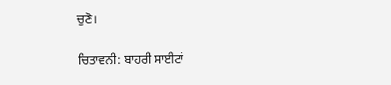ਚੁਣੋ।

ਚਿਤਾਵਨੀ: ਬਾਹਰੀ ਸਾਈਟਾਂ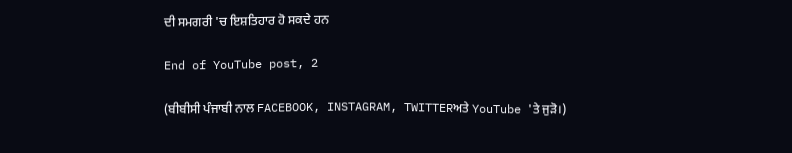ਦੀ ਸਮਗਰੀ 'ਚ ਇਸ਼ਤਿਹਾਰ ਹੋ ਸਕਦੇ ਹਨ

End of YouTube post, 2

(ਬੀਬੀਸੀ ਪੰਜਾਬੀ ਨਾਲ FACEBOOK, INSTAGRAM, TWITTERਅਤੇ YouTube 'ਤੇ ਜੁੜੋ।)